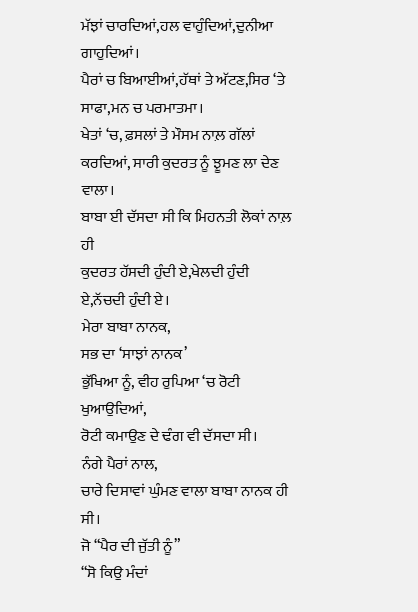ਮੱਝਾਂ ਚਾਰਦਿਆਂ,ਹਲ ਵਾਹੁੰਦਿਆਂ,ਦੁਨੀਆ ਗਾਹੁਦਿਆਂ।
ਪੈਰਾਂ ਚ ਬਿਆਈਆਂ,ਹੱਥਾਂ ਤੇ ਅੱਟਣ,ਸਿਰ ‘ਤੇ ਸਾਫਾ,ਮਨ ਚ ਪਰਮਾਤਮਾ।
ਖੇਤਾਂ ‘ਚ, ਫ਼ਸਲਾਂ ਤੇ ਮੌਸਮ ਨਾਲ਼ ਗੱਲਾਂ ਕਰਦਿਆਂ, ਸਾਰੀ ਕੁਦਰਤ ਨੂੰ ਝੂਮਣ ਲਾ ਦੇਣ ਵਾਲਾ।
ਬਾਬਾ ਈ ਦੱਸਦਾ ਸੀ ਕਿ ਮਿਹਨਤੀ ਲੋਕਾਂ ਨਾਲ਼ ਹੀ
ਕੁਦਰਤ ਹੱਸਦੀ ਹੁੰਦੀ ਏ,ਖੇਲਦੀ ਹੁੰਦੀ ਏ,ਨੱਚਦੀ ਹੁੰਦੀ ਏ।
ਮੇਰਾ ਬਾਬਾ ਨਾਨਕ,
ਸਭ ਦਾ ‘ਸਾਝਾਂ ਨਾਨਕ’
ਭੁੱਖਿਆ ਨੂੰ, ਵੀਹ ਰੁਪਿਆ ‘ਚ ਰੋਟੀ ਖੁਆਉਦਿਆਂ,
ਰੋਟੀ ਕਮਾਉਣ ਦੇ ਢੰਗ ਵੀ ਦੱਸਦਾ ਸੀ।
ਨੰਗੇ ਪੈਰਾਂ ਨਾਲ,
ਚਾਰੇ ਦਿਸਾਵਾਂ ਘੁੰਮਣ ਵਾਲਾ ਬਾਬਾ ਨਾਨਕ ਹੀ ਸੀ।
ਜੋ “ਪੈਰ ਦੀ ਜੁੱਤੀ ਨੂੰ”
“ਸੋ ਕਿਉ ਮੰਦਾਂ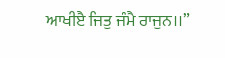ਆਖੀੲੈ ਜਿਤੁ ਜੰਮੈ ਰਾਜੁਨ।।”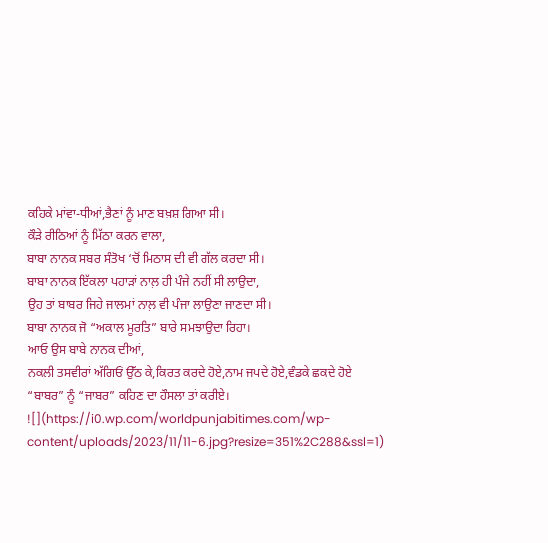ਕਹਿਕੇ ਮਾਂਵਾ-ਧੀਆਂ,ਭੈਣਾਂ ਨੂੰ ਮਾਣ ਬਖ਼ਸ਼ ਗਿਆ ਸੀ।
ਕੌੜੇ ਰੀਠਿਆਂ ਨੂੰ ਮਿੱਠਾ ਕਰਨ ਵਾਲਾ,
ਬਾਬਾ ਨਾਨਕ ਸਬਰ ਸੰਤੋਖ ‘ਚੋਂ ਮਿਠਾਸ ਦੀ ਵੀ ਗੱਲ ਕਰਦਾ ਸੀ।
ਬਾਬਾ ਨਾਨਕ ਇੱਕਲਾ ਪਹਾੜਾਂ ਨਾਲ਼ ਹੀ ਪੰਜੇ ਨਹੀਂ ਸੀ ਲਾਉਦਾ,
ਉਹ ਤਾਂ ਬਾਬਰ ਜਿਹੇ ਜਾਲਮਾਂ ਨਾਲ਼ ਵੀ ਪੰਜਾ ਲਾਉਣਾ ਜਾਣਦਾ ਸੀ।
ਬਾਬਾ ਨਾਨਕ ਜੋ “ਅਕਾਲ ਮੂਰਤਿ” ਬਾਰੇ ਸਮਝਾਉਦਾ ਰਿਹਾ।
ਆਓ ਉਸ ਬਾਬੇ ਨਾਨਕ ਦੀਆਂ,
ਨਕਲੀ ਤਸਵੀਰਾਂ ਅੱਗਿਓਂ ਉੱਠ ਕੇ,ਕਿਰਤ ਕਰਦੇ ਹੋਏ,ਨਾਮ ਜਪਦੇ ਹੋਏ,ਵੰਡਕੇ ਛਕਦੇ ਹੋਏ “ਬਾਬਰ” ਨੂੰ “ਜਾਬਰ” ਕਹਿਣ ਦਾ ਹੌਸਲਾ ਤਾਂ ਕਰੀਏ।
![](https://i0.wp.com/worldpunjabitimes.com/wp-content/uploads/2023/11/11-6.jpg?resize=351%2C288&ssl=1)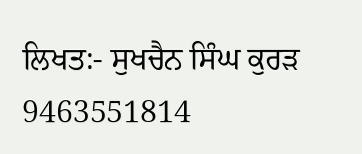ਲਿਖਤ:- ਸੁਖਚੈਨ ਸਿੰਘ ਕੁਰੜ
9463551814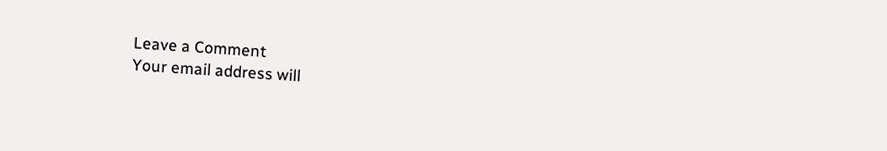Leave a Comment
Your email address will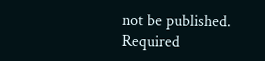not be published. Required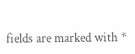fields are marked with *